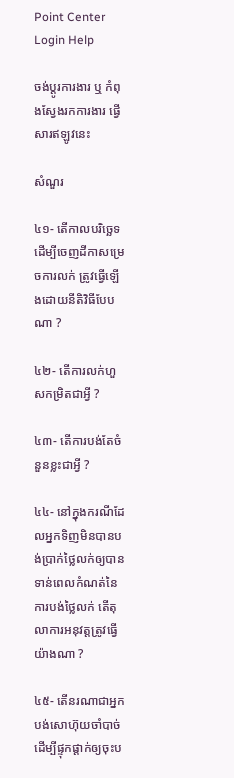Point Center Login Help

ចង់ប្តូរការងារ ឬ កំពុងស្វែងរកការងារ ផ្វើសារឥឡូវនេះ

សំណួរ

៤១- តើកាលបរិច្ឆេទដើម្បីចេញដីកាសម្រេចការលក់ ត្រូវធ្វើឡើងដោយនីតិវិធីបែបណា ?

៤២- តើការលក់ហួសកម្រិតជាអ្វី ?

៤៣- តើការបង់តែចំនួនខ្លះជាអ្វី ?

៤៤- នៅក្នុងករណីដែលអ្នកទិញមិនបានបង់ប្រាក់ថ្លៃលក់ឲ្យបានទាន់ពេលកំណត់នៃការបង់ថ្លៃលក់ តើតុលាការអនុវត្តត្រូវធ្វើយ៉ាងណា ?

៤៥- តើនរណាជាអ្នកបង់សោហ៊ុយចាំបាច់ដើម្បីផ្ទុកផ្ដាក់ឲ្យចុះប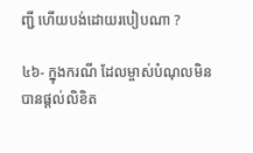ញ្ជី ហើយបង់ដោយរបៀបណា ?

៤៦- ក្នុងករណី ដែលម្ចាស់បំណុលមិនបានផ្តល់លិខិត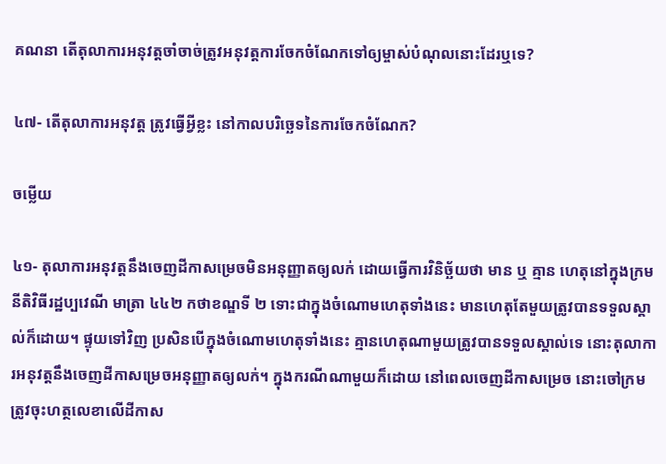គណនា តើតុលាការអនុវត្តចាំចាច់ត្រូវអនុវត្តការចែកចំណែកទៅឲ្យម្ចាស់បំណុលនោះដែរឬទេ?

៤៧- តើតុលាការអនុវត្ត ត្រូវធ្វើអ្វីខ្លះ នៅកាលបរិច្ឆេទនៃការចែកចំណែក?

ចម្លើយ

៤១- តុលាការអនុវត្ដនឹងចេញដីកាសម្រេចមិនអនុញ្ញាតឲ្យលក់ ដោយធ្វើការវិនិច្ឆ័យថា មាន ឬ គ្មាន ហេតុនៅក្នុងក្រមនីតិវិធីរដ្ឋប្បវេណី មាត្រា ៤៤២ កថាខណ្ឌទី ២ ទោះជាក្នុងចំណោមហេតុទាំងនេះ មានហេតុតែមួយត្រូវបានទទួលស្គាល់ក៏ដោយ។ ផ្ទុយទៅវិញ ប្រសិនបើក្នុងចំណោមហេតុទាំងនេះ គ្មានហេតុណាមួយត្រូវបានទទួលស្គាល់ទេ នោះតុលាការអនុវត្ដនឹងចេញដីកាសម្រេចអនុញ្ញាតឲ្យលក់។ ក្នុងករណីណាមួយក៏ដោយ នៅពេលចេញដីកាសម្រេច នោះចៅក្រមត្រូវចុះហត្ថលេខាលើដីកាស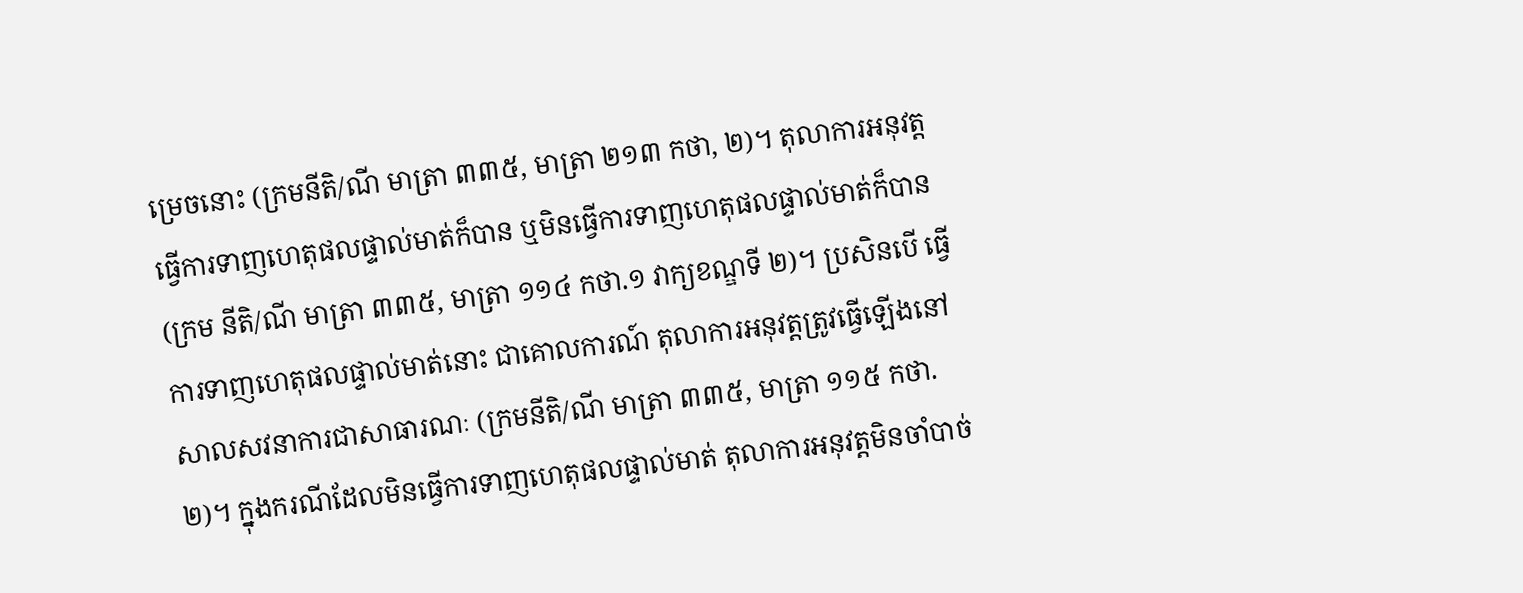ម្រេចនោះ (ក្រមនីតិ/ណី មាត្រា ៣៣៥, មាត្រា ២១៣ កថា, ២)។ តុលាការអនុវត្តធ្វើការទាញហេតុផលផ្ទាល់មាត់ក៏បាន ឬមិនធ្វើការទាញហេតុផលផ្ទាល់មាត់ក៏បាន (ក្រម នីតិ/ណី មាត្រា ៣៣៥, មាត្រា ១១៤ កថា.១ វាក្យខណ្ឌទី ២)។ ប្រសិនបើ ធ្វើការទាញហេតុផលផ្ទាល់មាត់នោះ ជាគោលការណ៍ តុលាការអនុវត្តត្រូវធ្វើឡើងនៅសាលសវនាការជាសាធារណៈ (ក្រមនីតិ/ណី មាត្រា ៣៣៥, មាត្រា ១១៥ កថា. ២)។ ក្នុងករណីដែលមិនធ្វើការទាញហេតុផលផ្ទាល់មាត់ តុលាការអនុវត្តមិនចាំបាច់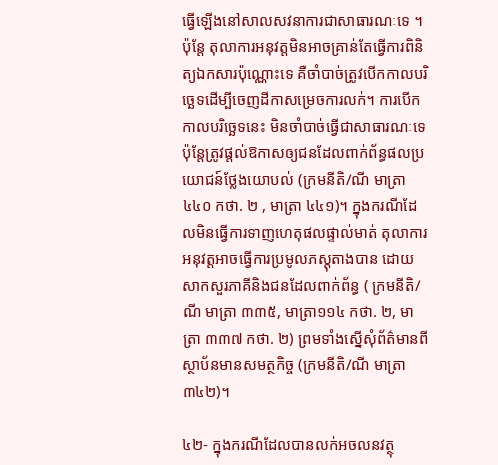ធ្វើឡើងនៅសាលសវនាការជាសាធារណៈទេ ។ ប៉ុន្តែ តុលាការអនុវត្តមិនអាចគ្រាន់តែធ្វើការពិនិត្យឯកសារប៉ុណ្ណោះទេ គឺចាំបាច់ត្រូវបើកកាលបរិច្ឆេទដើម្បីចេញដីកាសម្រេចការលក់។ ការបើកកាលបរិច្ឆេទនេះ មិនចាំបាច់ធ្វើជាសាធារណៈទេ ប៉ុន្តែត្រូវផ្តល់ឱកាសឲ្យជនដែលពាក់ព័ន្ធផលប្រយោជន៍ថ្លែងយោបល់ (ក្រមនីតិ/ណី មាត្រា ៤៤០ កថា. ២ , មាត្រា ៤៤១)។ ក្នុងករណីដែលមិនធ្វើការទាញហេតុផលផ្ទាល់មាត់ តុលាការអនុវត្តអាចធ្វើការប្រមូលភស្តុតាងបាន ដោយសាកសួរភាគីនិងជនដែលពាក់ព័ន្ធ ( ក្រមនីតិ/ណី មាត្រា ៣៣៥, មាត្រា១១៤ កថា. ២, មាត្រា ៣៣៧ កថា. ២) ព្រមទាំងស្នើសុំព័ត៌មានពីស្ថាប័នមានសមត្ថកិច្ច (ក្រមនីតិ/ណី មាត្រា ៣៤២)។

៤២- ក្នុងករណីដែលបានលក់អចលនវត្ថុ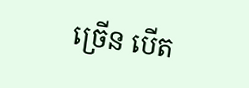ច្រើន បើត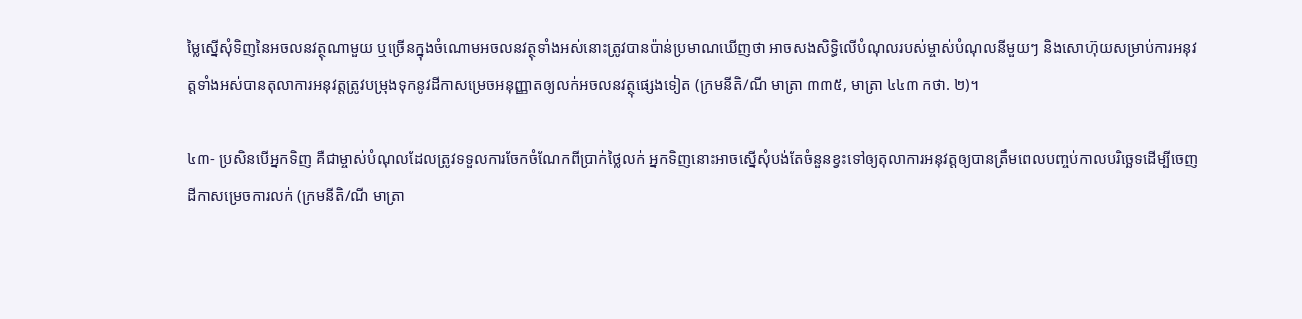ម្លៃស្នើសុំទិញនៃអចលនវត្ថុណាមួយ ឬច្រើនក្នុងចំណោមអចលនវត្ថុទាំងអស់នោះត្រូវបានប៉ាន់ប្រមាណឃើញថា អាចសងសិទ្ធិលើបំណុលរបស់ម្ចាស់បំណុលនីមួយៗ និងសោហ៊ុយសម្រាប់ការអនុវត្តទាំងអស់បានតុលាការអនុវត្តត្រូវបម្រុងទុកនូវដីកាសម្រេចអនុញ្ញាតឲ្យលក់អចលនវត្ថុផ្សេងទៀត (ក្រមនីតិ/ណី មាត្រា ៣៣៥, មាត្រា ៤៤៣ កថា. ២)។

៤៣- ប្រសិនបើអ្នកទិញ គឺជាម្ចាស់បំណុលដែលត្រូវទទួលការចែកចំណែកពីប្រាក់ថ្លៃលក់ អ្នកទិញនោះអាចស្នើសុំបង់តែចំនួនខ្វះទៅឲ្យតុលាការអនុវត្តឲ្យបានត្រឹមពេលបញ្ចប់កាលបរិច្ឆេទដើម្បីចេញដីកាសម្រេចការលក់ (ក្រមនីតិ/ណី មាត្រា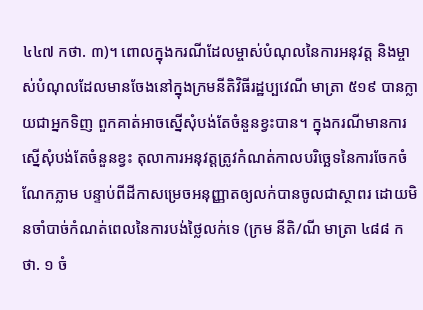៤៤៧ កថា. ៣)។ ពោលក្នុងករណីដែលម្ចាស់បំណុលនៃការអនុវត្ត និងម្ចាស់បំណុលដែលមានចែងនៅក្នុងក្រមនីតិវិធីរដ្ឋប្បវេណី មាត្រា ៥១៩ បានក្លាយជាអ្នកទិញ ពួកគាត់អាចស្នើសុំបង់តែចំនួនខ្វះបាន។ ក្នុងករណីមានការស្នើសុំបង់តែចំនួនខ្វះ តុលាការអនុវត្តត្រូវកំណត់កាលបរិច្ឆេទនៃការចែកចំណែកភ្លាម បន្ទាប់ពីដីកាសម្រេចអនុញ្ញាតឲ្យលក់បានចូលជាស្ថាពរ ដោយមិនចាំបាច់កំណត់ពេលនៃការបង់ថ្លៃលក់ទេ (ក្រម នីតិ/ណី មាត្រា ៤៨៨ កថា. ១ ចំ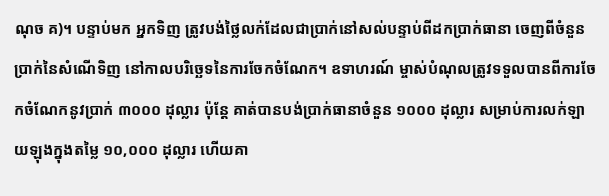ណុច គ)។ បន្ទាប់មក អ្នកទិញ ត្រូវបង់ថ្លៃលក់ដែលជាប្រាក់នៅសល់បន្ទាប់ពីដកប្រាក់ធានា ចេញពីចំនួនប្រាក់នៃសំណើទិញ នៅកាលបរិច្ឆេទនៃការចែកចំណែក។ ឧទាហរណ៍ ម្ចាស់បំណុលត្រូវទទួលបានពីការចែកចំណែកនូវប្រាក់ ៣០០០ ដុល្លារ ប៉ុន្តែ គាត់បានបង់ប្រាក់ធានាចំនួន ១០០០ ដុល្លារ សម្រាប់ការលក់ឡាយឡុងក្នុងតម្លៃ ១០,០០០ ដុល្លារ ហើយគា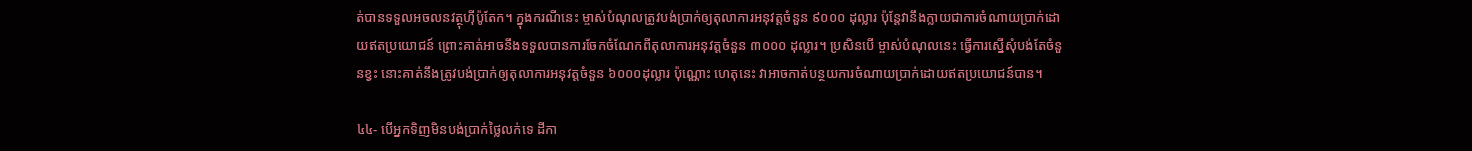ត់បានទទួលអចលនវត្ថុហ៊ីប៉ូតែក។ ក្នុងករណីនេះ ម្ចាស់បំណុលត្រូវបង់ប្រាក់ឲ្យតុលាការអនុវត្តចំនួន ៩០០០ ដុល្លារ ប៉ុន្តែវានឹងក្លាយជាការចំណាយប្រាក់ដោយឥតប្រយោជន៍ ព្រោះគាត់អាចនឹងទទួលបានការចែកចំណែកពីតុលាការអនុវត្តចំនួន ៣០០០ ដុល្លារ។ ប្រសិនបើ ម្ចាស់បំណុលនេះ ធ្វើការស្នើសុំបង់តែចំនួនខ្វះ នោះគាត់នឹងត្រូវបង់ប្រាក់ឲ្យតុលាការអនុវត្តចំនួន ៦០០០ដុល្លារ ប៉ុណ្ណោះ ហេតុនេះ វាអាចកាត់បន្ថយការចំណាយប្រាក់ដោយឥតប្រយោជន៍បាន។

៤៤- បើអ្នកទិញមិនបង់ប្រាក់ថ្លៃលក់ទេ ដីកា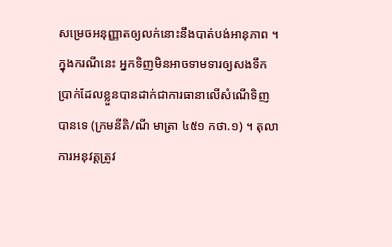សម្រេចអនុញ្ញាតឲ្យលក់នោះនឹងបាត់បង់អានុភាព ។ ក្នុងករណីនេះ អ្នកទិញមិនអាចទាមទារឲ្យសងទឹកប្រាក់ដែលខ្លួនបានដាក់ជាការធានាលើសំណើទិញបានទេ (ក្រមនីតិ/ណី មាត្រា ៤៥១ កថា.១) ។ តុលាការអនុវត្តត្រូវ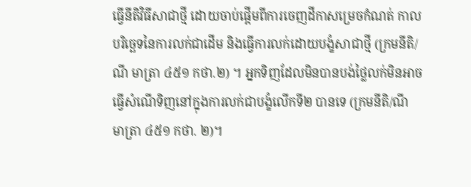ធ្វើនីតិវិធីសាជាថ្មី ដោយចាប់ផ្តើមពីការចេញដីកាសម្រេចកំណត់ កាលបរិច្ឆេទនៃការលក់ជាដើម និងធ្វើការលក់ដោយបង្ខំសាជាថ្មី (ក្រមនីតិ/ណី មាត្រា ៤៥១ កថា.២) ។ អ្នកទិញដែលមិនបានបង់ថ្លៃលក់មិនអាចធ្វើសំណើទិញនៅក្នុងការលក់ជាបង្ខំលើកទី២ បានទេ (ក្រមនីតិ/ណី មាត្រា ៤៥១ កថា. ២)។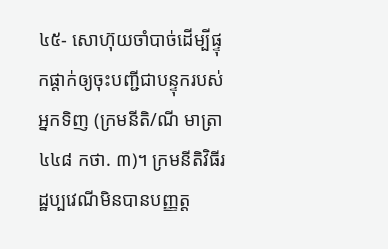៤៥- សោហ៊ុយចាំបាច់ដើម្បីផ្ទុកផ្ដាក់ឲ្យចុះបញ្ជីជាបន្ទុករបស់អ្នកទិញ (ក្រមនីតិ/ណី មាត្រា ៤៤៨ កថា. ៣)។ ក្រមនីតិវិធីរដ្ឋប្បវេណីមិនបានបញ្ញត្ត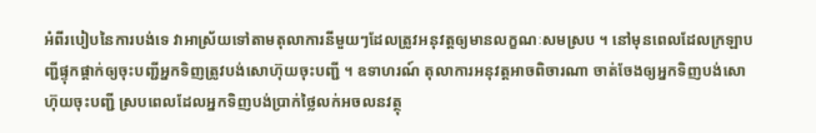អំពីរបៀបនៃការបង់ទេ វាអាស្រ័យទៅតាមតុលាការនីមួយៗដែលត្រូវអនុវត្តឲ្យមានលក្ខណៈសមស្រប ។ នៅមុនពេលដែលក្រឡាបញ្ជីផ្ទុកផ្ដាក់ឲ្យចុះបញ្ជីអ្នកទិញត្រូវបង់សោហ៊ុយចុះបញ្ជី ។ ឧទាហរណ៍ តុលាការអនុវត្តអាចពិចារណា ចាត់ចែងឲ្យអ្នកទិញបង់សោហ៊ុយចុះបញ្ជី ស្របពេលដែលអ្នកទិញបង់ប្រាក់ថ្លៃលក់អចលនវត្ថុ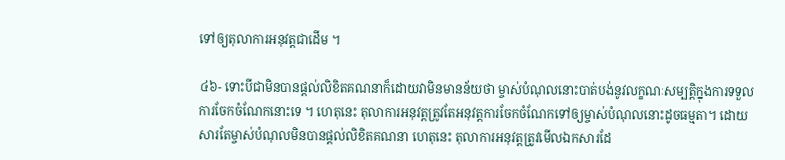ទៅឲ្យតុលាការអនុវត្តជាដើម ។

៤៦- ទោះបីជាមិនបានផ្តល់លិខិតគណនាក៏ដោយវាមិនមានន័យថា ម្ចាស់បំណុលនោះបាត់បង់នូវលក្ខណៈសម្បត្តិក្នុងការទទួលការចែកចំណែកនោះទេ ។ ហេតុនេះ តុលាការអនុវត្តត្រូវតែអនុវត្តការចែកចំណែកទៅឲ្យម្ចាស់បំណុលនោះដូចធម្មតា។ ដោយសារតែម្ចាស់បំណុលមិនបានផ្តល់លិខិតគណនា ហេតុនេះ តុលាការអនុវត្តត្រូវមើលឯកសារដែ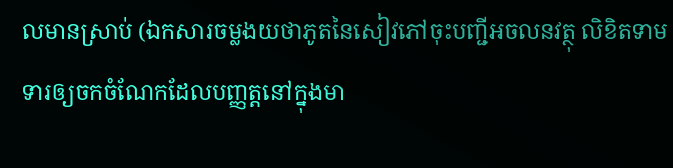លមានស្រាប់ (ឯកសារចម្លងយថាភូតនៃសៀវភៅចុះបញ្ជីអចលនវត្ថុ លិខិតទាមទារឲ្យចកចំណែកដែលបញ្ញត្តនៅក្នុងមា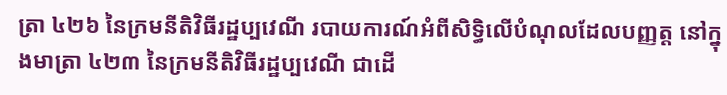ត្រា ៤២៦ នៃក្រមនីតិវិធីរដ្ឋប្បវេណី របាយការណ៍អំពីសិទ្ធិលើបំណុលដែលបញ្ញត្ត នៅក្នុងមាត្រា ៤២៣ នៃក្រមនីតិវិធីរដ្ឋប្បវេណី ជាដើ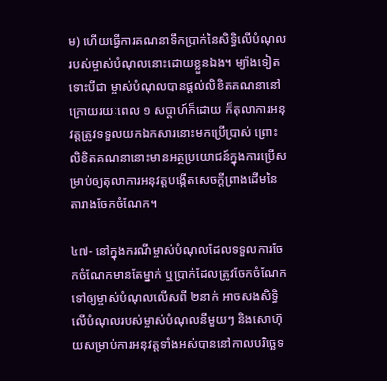ម) ហើយធ្វើការគណនាទឹកប្រាក់នៃសិទ្ធិលើបំណុលរបស់ម្ចាស់បំណុលនោះដោយខ្លួនឯង។ ម្យ៉ាងទៀត ទោះបីជា ម្ចាស់បំណុលបានផ្តល់លិខិតគណនានៅក្រោយរយៈពេល ១ សប្តាហ៍ក៏ដោយ ក៏តុលាការអនុវត្តត្រូវទទួលយកឯកសារនោះមកប្រើប្រាស់ ព្រោះលិខិតគណនានោះមានអត្ថប្រយោជន៍ក្នុងការប្រើសម្រាប់ឲ្យតុលាការអនុវត្តបង្កើតសេចក្តីព្រាងដើមនៃតារាងចែកចំណែក។

៤៧- នៅក្នុងករណីម្ចាស់បំណុលដែលទទួលការចែកចំណែកមានតែម្នាក់ ឬប្រាក់ដែលត្រូវចែកចំណែកទៅឲ្យម្ចាស់បំណុលលើសពី ២នាក់ អាចសងសិទ្ធិលើបំណុលរបស់ម្ចាស់បំណុលនីមួយៗ និងសោហ៊ុយសម្រាប់ការអនុវត្តទាំងអស់បាននៅកាលបរិច្ឆេទ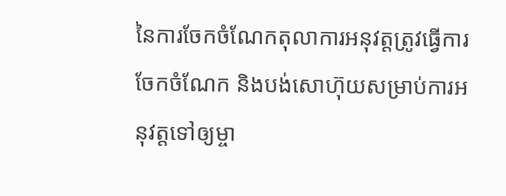នៃការចែកចំណែកតុលាការអនុវត្តត្រូវធ្វើការចែកចំណែក និងបង់សោហ៊ុយសម្រាប់ការអនុវត្តទៅឲ្យម្ចា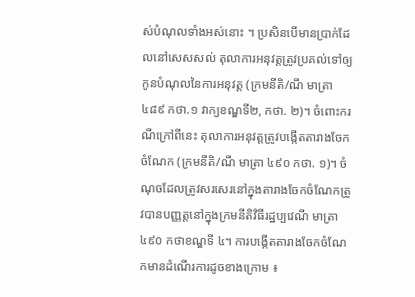ស់បំណុលទាំងអស់នោះ ។ ប្រសិនបើមានប្រាក់ដែលនៅសេសសល់ តុលាការអនុវត្តត្រូវប្រគល់ទៅឲ្យកូនបំណុលនៃការអនុវត្ត (ក្រមនីតិ/ណី មាត្រា ៤៨៩ កថា.១ វាក្យខណ្ឌទី២, កថា. ២)។ ចំពោះករណីក្រៅពីនេះ តុលាការអនុវត្តត្រូវបង្កើតតារាងចែកចំណែក (ក្រមនីតិ/ណី មាត្រា ៤៩០ កថា. ១)។ ចំណុចដែលត្រូវសរសេរនៅក្នុងតារាងចែកចំណែកត្រូវបានបញ្ញត្តនៅក្នុងក្រមនីតិវិធីរដ្ឋប្បវេណី មាត្រា ៤៩០ កថាខណ្ឌទី ៤។ ការបង្កើតតារាងចែកចំណែកមានដំណើរការដូចខាងក្រោម ៖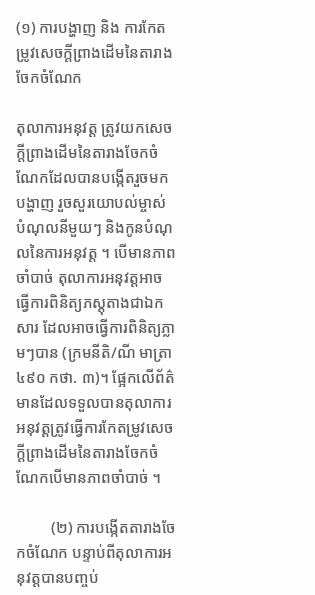(១) ការបង្ហាញ និង ការកែតម្រូវសេចក្តីព្រាងដើមនៃតារាងចែកចំណែក

តុលាការអនុវត្ត ត្រូវយកសេចក្តីព្រាងដើមនៃតារាងចែកចំណែកដែលបានបង្កើតរួចមកបង្ហាញ រួចសួរយោបល់ម្ចាស់បំណុលនីមួយៗ និងកូនបំណុលនៃការអនុវត្ត ។ បើមានភាពចាំបាច់ តុលាការអនុវត្តអាចធ្វើការពិនិត្យភស្តុតាងជាឯកសារ ដែលអាចធ្វើការពិនិត្យភ្លាមៗបាន (ក្រមនីតិ/ណី មាត្រា ៤៩០ កថា. ៣)។ ផ្អែកលើព័ត៌មានដែលទទួលបានតុលាការអនុវត្តត្រូវធ្វើការកែតម្រូវសេចក្តីព្រាងដើមនៃតារាងចែកចំណែកបើមានភាពចាំបាច់ ។

         (២) ការបង្កើតតារាងចែកចំណែក បន្ទាប់ពីតុលាការអនុវត្តបានបញ្ចប់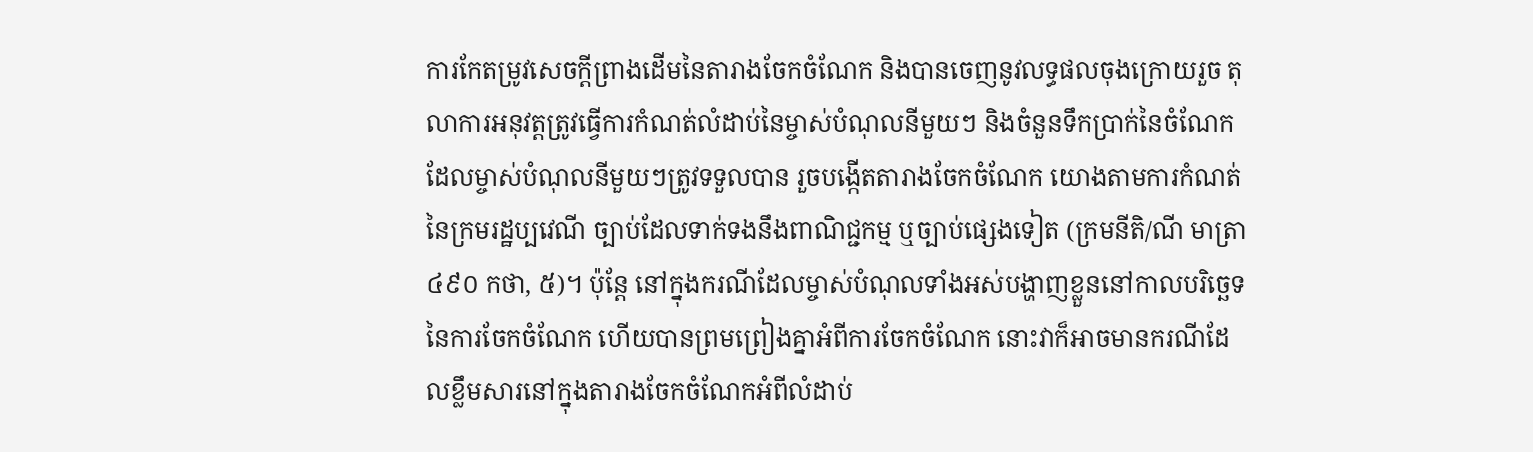ការកែតម្រូវសេចក្តីព្រាងដើមនៃតារាងចែកចំណែក និងបានចេញនូវលទ្ធផលចុងក្រោយរួច តុលាការអនុវត្តត្រូវធ្វើការកំណត់លំដាប់នៃម្ចាស់បំណុលនីមួយៗ និងចំនួនទឹកប្រាក់នៃចំណែកដែលម្ចាស់បំណុលនីមួយៗត្រូវទទួលបាន រួចបង្កើតតារាងចែកចំណែក យោងតាមការកំណត់នៃក្រមរដ្ឋប្បវេណី ច្បាប់ដែលទាក់ទងនឹងពាណិជ្ជកម្ម ឬច្បាប់ផ្សេងទៀត (ក្រមនីតិ/ណី មាត្រា ៤៩០ កថា, ៥)។ ប៉ុន្តែ នៅក្នុងករណីដែលម្ចាស់បំណុលទាំងអស់បង្ហាញខ្លួននៅកាលបរិច្ឆេទនៃការចែកចំណែក ហើយបានព្រមព្រៀងគ្នាអំពីការចែកចំណែក នោះវាក៏អាចមានករណីដែលខ្លឹមសារនៅក្នុងតារាងចែកចំណែកអំពីលំដាប់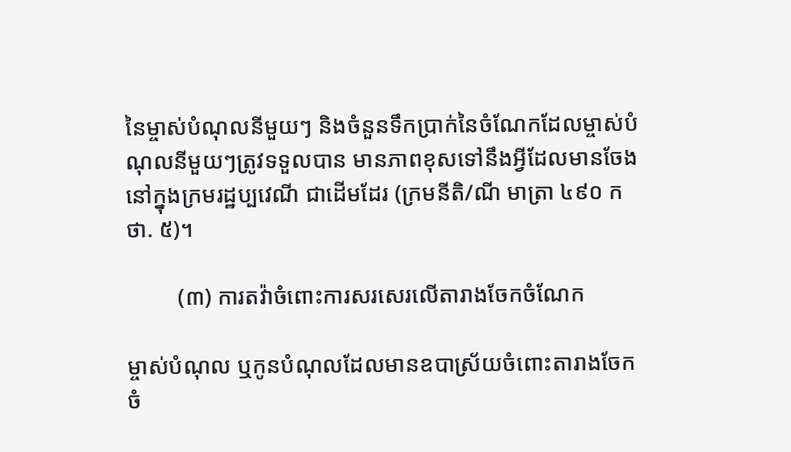នៃម្ចាស់បំណុលនីមួយៗ និងចំនួនទឹកប្រាក់នៃចំណែកដែលម្ចាស់បំណុលនីមួយៗត្រូវទទួលបាន មានភាពខុសទៅនឹងអ្វីដែលមានចែងនៅក្នុងក្រមរដ្ឋប្បវេណី ជាដើមដែរ (ក្រមនីតិ/ណី មាត្រា ៤៩០ កថា. ៥)។

         (៣) ការតវ៉ាចំពោះការសរសេរលើតារាងចែកចំណែក

ម្ចាស់បំណុល ឬកូនបំណុលដែលមានឧបាស្រ័យចំពោះតារាងចែកចំ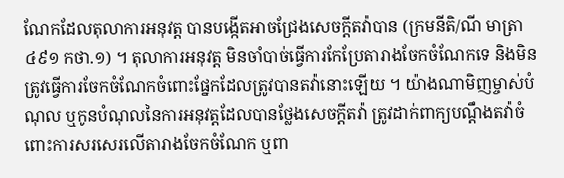ណែកដែលតុលាការអនុវត្ត បានបង្កើតអាចជ្រែងសេចក្តីតវ៉ាបាន (ក្រមនីតិ/ណី មាត្រា ៤៩១ កថា.១) ។ តុលាការអនុវត្ត មិនចាំបាច់ធ្វើការកែប្រែតារាងចែកចំណែកទេ និងមិនត្រូវធ្វើការចែកចំណែកចំពោះផ្នែកដែលត្រូវបានតវ៉ានោះឡើយ ។ យ៉ាងណាមិញម្ចាស់បំណុល ឬកូនបំណុលនៃការអនុវត្តដែលបានថ្លែងសេចក្តីតវ៉ា ត្រូវដាក់ពាក្យបណ្ដឹងតវ៉ាចំពោះការសរសេរលើតារាងចែកចំណែក ឬពា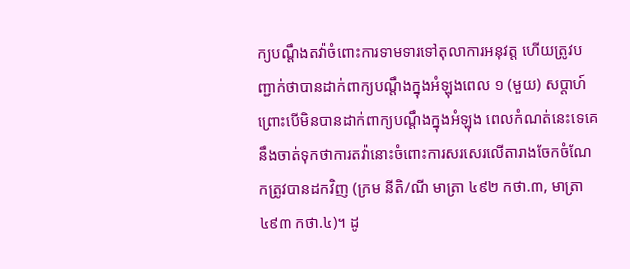ក្យបណ្តឹងតវ៉ាចំពោះការទាមទារទៅតុលាការអនុវត្ត ហើយត្រូវបញ្ជាក់ថាបានដាក់ពាក្យបណ្តឹងក្នុងអំឡុងពេល ១ (មួយ) សប្ដាហ៍ ព្រោះបើមិនបានដាក់ពាក្យបណ្តឹងក្នុងអំឡុង ពេលកំណត់នេះទេគេនឹងចាត់ទុកថាការតវ៉ានោះចំពោះការសរសេរលើតារាងចែកចំណែកត្រូវបានដកវិញ (ក្រម នីតិ/ណី មាត្រា ៤៩២ កថា.៣, មាត្រា ៤៩៣ កថា.៤)។ ដូ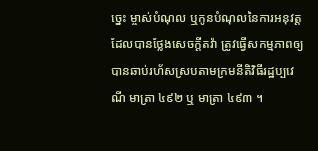ច្នេះ ម្ចាស់បំណុល ឬកូនបំណុលនៃការអនុវត្ត ដែលបានថ្លែងសេចក្តីតវ៉ា ត្រូវធ្វើសកម្មភាពឲ្យបានឆាប់រហ័សស្របតាមក្រមនីតិវិធីរដ្ឋប្បវេណី មាត្រា ៤៩២ ឬ មាត្រា ៤៩៣ ។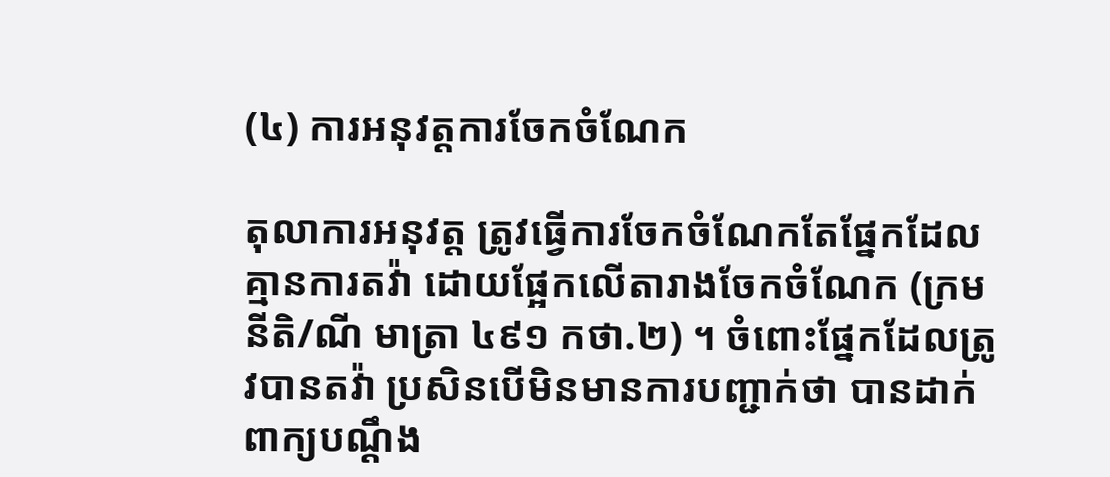(៤) ការអនុវត្តការចែកចំណែក

តុលាការអនុវត្ត ត្រូវធ្វើការចែកចំណែកតែផ្នែកដែលគ្មានការតវ៉ា ដោយផ្អែកលើតារាងចែកចំណែក (ក្រម នីតិ/ណី មាត្រា ៤៩១ កថា.២) ។ ចំពោះផ្នែកដែលត្រូវបានតវ៉ា ប្រសិនបើមិនមានការបញ្ជាក់ថា បានដាក់ពាក្យបណ្តឹង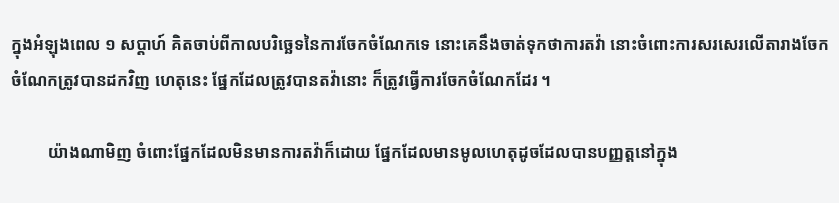ក្នុងអំឡុងពេល ១ សប្តាហ៍ គិតចាប់ពីកាលបរិច្ឆេទនៃការចែកចំណែកទេ នោះគេនឹងចាត់ទុកថាការតវ៉ា នោះចំពោះការសរសេរលើតារាងចែកចំណែកត្រូវបានដកវិញ ហេតុនេះ ផ្នែកដែលត្រូវបានតវ៉ានោះ ក៏ត្រូវធ្វើការចែកចំណែកដែរ ។

         យ៉ាងណាមិញ ចំពោះផ្នែកដែលមិនមានការតវ៉ាក៏ដោយ ផ្នែកដែលមានមូលហេតុដូចដែលបានបញ្ញត្តនៅក្នុង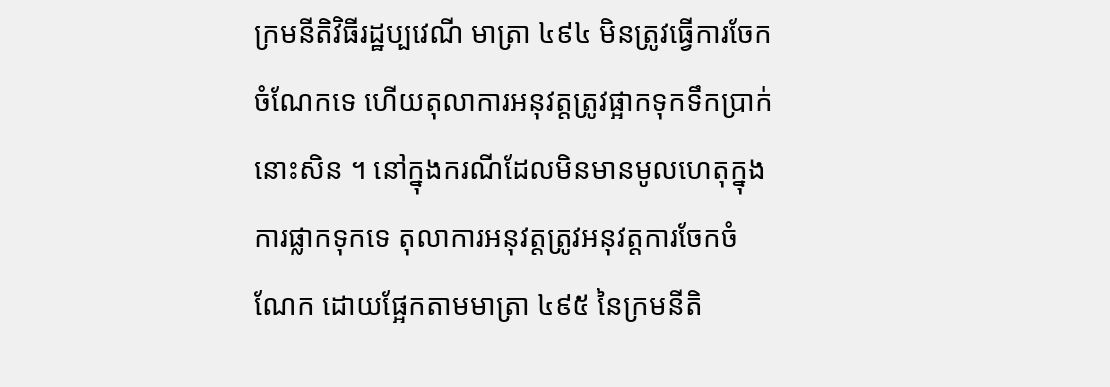ក្រមនីតិវិធីរដ្ឋប្បវេណី មាត្រា ៤៩៤ មិនត្រូវធ្វើការចែកចំណែកទេ ហើយតុលាការអនុវត្តត្រូវផ្អាកទុកទឹកប្រាក់នោះសិន ។ នៅក្នុងករណីដែលមិនមានមូលហេតុក្នុងការផ្លាកទុកទេ តុលាការអនុវត្តត្រូវអនុវត្តការចែកចំណែក ដោយផ្អែកតាមមាត្រា ៤៩៥ នៃក្រមនីតិ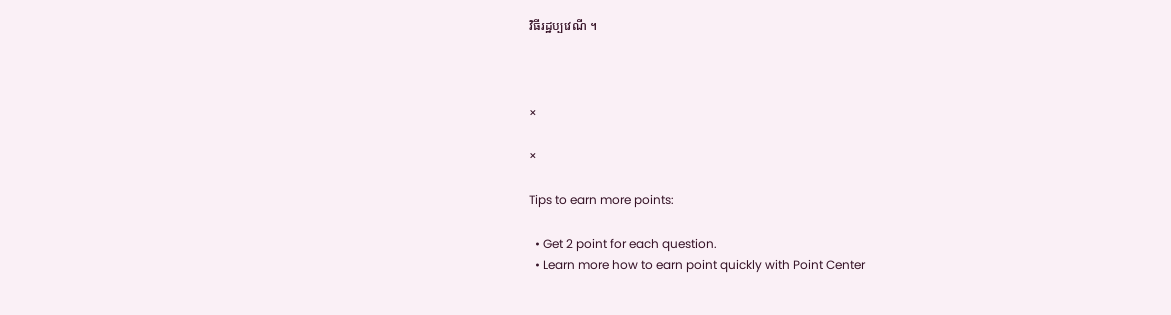វិធីរដ្ឋប្បវេណី ។



×

×

Tips to earn more points:

  • Get 2 point for each question.
  • Learn more how to earn point quickly with Point Center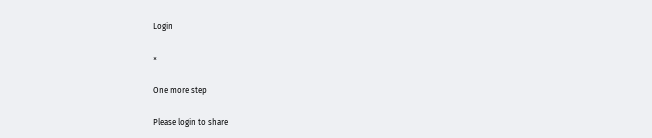Login

×

One more step

Please login to share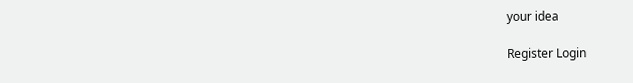your idea

Register Login